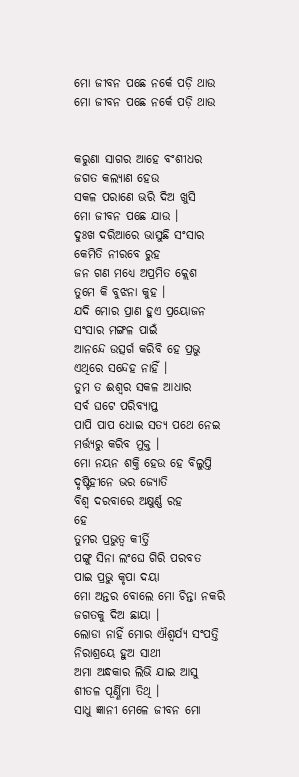ମୋ ଜୀବନ ପଛେ ନର୍କେ ପଡ଼ି ଥାଉ
ମୋ ଜୀବନ ପଛେ ନର୍କେ ପଡ଼ି ଥାଉ


କରୁଣା ସାଗର ଆହେ ବଂଶୀଧର
ଜଗତ କଲ୍ୟାଣ ହେଉ
ସକଳ ପରାଣେ ଭରି ଦିଅ ଖୁସି
ମୋ ଜୀବନ ପଛେ ଯାଉ ।
ଦୁଃଖ ଦରିଆରେ ଭାସୁଛି ସଂସାର
କେମିତି ନୀରବେ ରୁହ
ଜନ ଗଣ ମଧ୍ୟେ ଅପ୍ରମିତ କ୍ଲେଶ
ତୁମେ କି ବୁଝନା କୁହ ।
ଯଦି ମୋର ପ୍ରାଣ ହୁଏ ପ୍ରୟୋଜନ
ସଂସାର ମଙ୍ଗଳ ପାଇଁ
ଆନନ୍ଦେ ଉତ୍ସର୍ଗ କରିବି ହେ ପ୍ରଭୁ
ଏଥିରେ ସନ୍ଦେହ ନାହିଁ ।
ତୁମ ତ ଈଶ୍ଵର ସକଳ ଆଧାର
ସର୍ବ ଘଟେ ପରିବ୍ୟାପ୍ତ
ପାପି ପାପ ଧୋଇ ସତ୍ୟ ପଥେ ନେଇ
ମର୍ତ୍ତ୍ୟରୁ କରିବ ମୁକ୍ତ ।
ମୋ ନୟନ ଶକ୍ତି ହେଉ ହେ ବିଲୁପ୍ତି
ଦୃଷ୍ଟିହୀନେ ଭର ଜ୍ୟୋତି
ବିଶ୍ଵ ଦରବାରେ ଅକ୍ଷୁର୍ଣ୍ଣ ରହ
ହେ
ତୁମର ପ୍ରଭୁତ୍ବ କୀର୍ତ୍ତି
ପଙ୍ଗୁ ସିନା ଲଂଘେ ଗିରି ପରବତ
ପାଇ ପ୍ରଭୁ କୃପା ଦୟା
ମୋ ଅନ୍ତର ବୋଲେ ମୋ ଚିନ୍ତା ନକରି
ଜଗତକୁ ଦିଅ ଛାୟା ।
ଲୋଡା ନାହିଁ ମୋର ଐଶ୍ଵର୍ଯ୍ୟ ସଂପତ୍ତି
ନିରାଶ୍ରୟେ ହୁଅ ସାଥୀ
ଅମା ଅନ୍ଧକାର ଲିଭି ଯାଇ ଆସୁ
ଶୀତଳ ପୂର୍ଣ୍ଣିମା ତିଥି ।
ସାଧୁ ଜ୍ଞାନୀ ମେଳେ ଜୀବନ ମୋ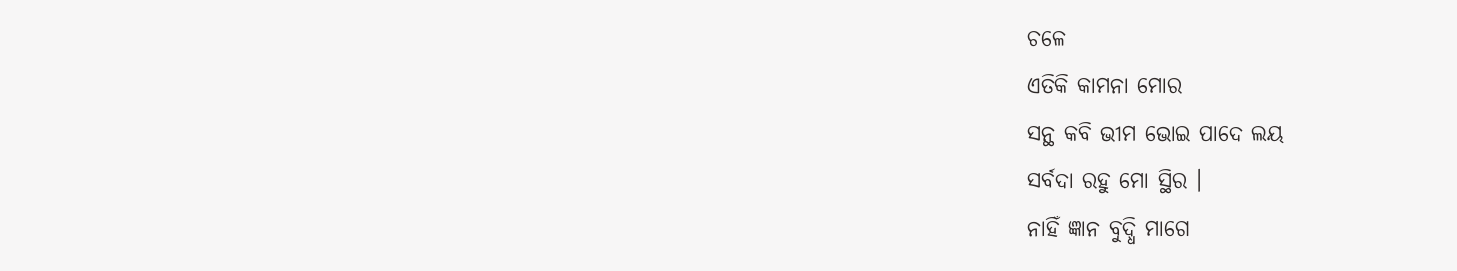ଚଳେ
ଏତିକି କାମନା ମୋର
ସନ୍ଥ କବି ଭୀମ ଭୋଇ ପାଦେ ଲୟ
ସର୍ବଦା ରହୁ ମୋ ସ୍ଥିର ।
ନାହିଁ ଜ୍ଞାନ ବୁଦ୍ଧି ମାଗେ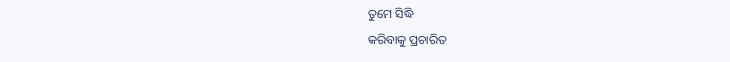ତୁମେ ସିଦ୍ଧି
କରିବାକୁ ପ୍ରଚାରିତ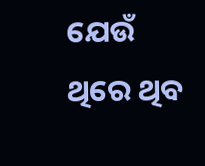ଯେଉଁ ଥିରେ ଥିବ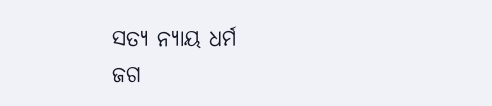ସତ୍ୟ ନ୍ୟାୟ ଧର୍ମ
ଜଗ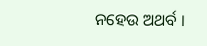ନହେଉ ଅଥର୍ବ ।